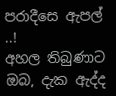පරාදීසෙ ඇපල් ..!
අහල තිබුණාට ඔබ, දැක ඇද්ද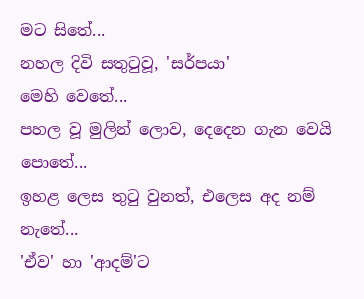මට සිතේ...
නහල දිවි සතුටුවූ, 'සර්පයා'
මෙහි වෙතේ...
පහල වූ මුලින් ලොව, දෙදෙන ගැන වෙයි පොතේ...
ඉහළ ලෙස තුටු වුනත්, එලෙස අද නම් නැතේ...
'ඒව' හා 'ආදම්'ට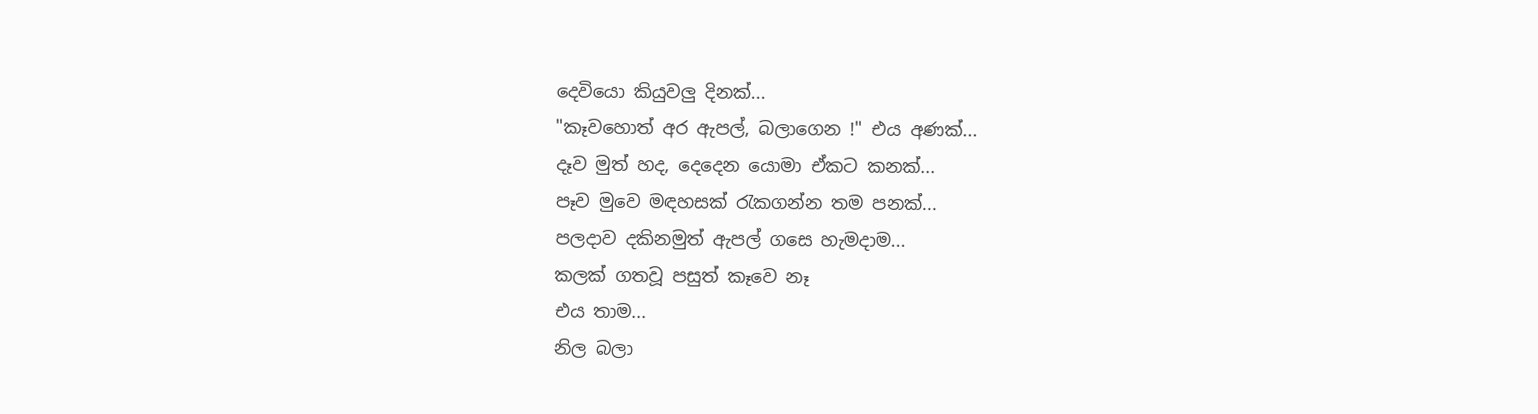දෙවියො කියුවලු දිනක්...
"කෑවහොත් අර ඇපල්, බලාගෙන !" එය අණක්...
දෑව මුත් හද, දෙදෙන යොමා ඒකට කනක්...
පෑව මුවෙ මඳහසක් රැකගන්න තම පනක්...
පලදාව දකිනමුත් ඇපල් ගසෙ හැමදාම...
කලක් ගතවූ පසුත් කෑවෙ නෑ
එය තාම...
නිල බලා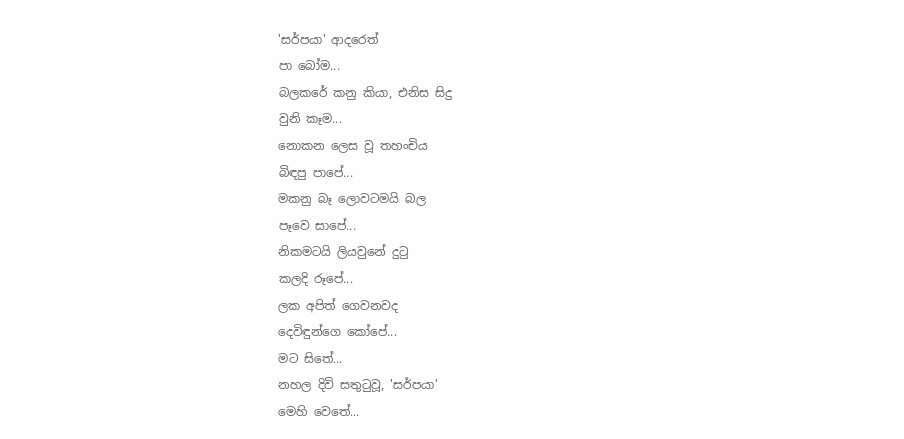'සර්පයා' ආදරෙත්
පා බෝම...
බලකරේ කනු කියා, එනිස සිදු
වුනි කෑම...
නොකන ලෙස වූ තහංචිය
බිඳපු පාපේ...
මකනු බෑ ලොවටමයි බල
පෑවෙ සාපේ...
නිකමටයි ලියවුනේ දුටු
කලදි රූපේ...
ලක අපිත් ගෙවනවද
දෙවිඳුන්ගෙ කෝපේ...
මට සිතේ...
නහල දිවි සතුටුවූ, 'සර්පයා'
මෙහි වෙතේ...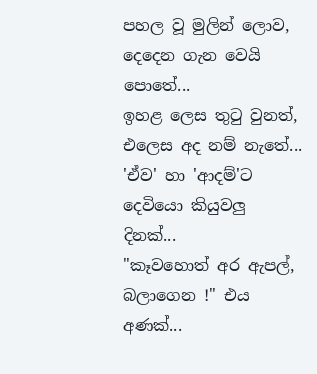පහල වූ මුලින් ලොව, දෙදෙන ගැන වෙයි පොතේ...
ඉහළ ලෙස තුටු වුනත්, එලෙස අද නම් නැතේ...
'ඒව' හා 'ආදම්'ට දෙවියො කියුවලු දිනක්...
"කෑවහොත් අර ඇපල්, බලාගෙන !" එය අණක්...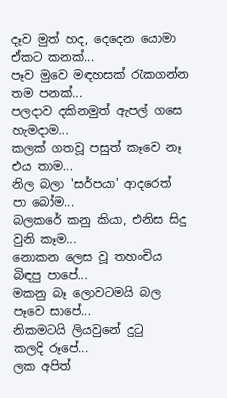දෑව මුත් හද, දෙදෙන යොමා ඒකට කනක්...
පෑව මුවෙ මඳහසක් රැකගන්න තම පනක්...
පලදාව දකිනමුත් ඇපල් ගසෙ හැමදාම...
කලක් ගතවූ පසුත් කෑවෙ නෑ
එය තාම...
නිල බලා 'සර්පයා' ආදරෙත්
පා බෝම...
බලකරේ කනු කියා, එනිස සිදු
වුනි කෑම...
නොකන ලෙස වූ තහංචිය
බිඳපු පාපේ...
මකනු බෑ ලොවටමයි බල
පෑවෙ සාපේ...
නිකමටයි ලියවුනේ දුටු
කලදි රූපේ...
ලක අපිත්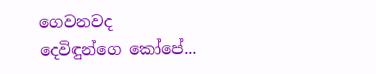ගෙවනවද
දෙවිඳුන්ගෙ කෝපේ...